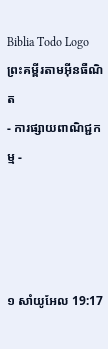Biblia Todo Logo
ព្រះគម្ពីរតាមអ៊ីនធឺណិត
- ការផ្សាយពាណិជ្ជកម្ម -




១ សាំ‌យូ‌អែល 19:17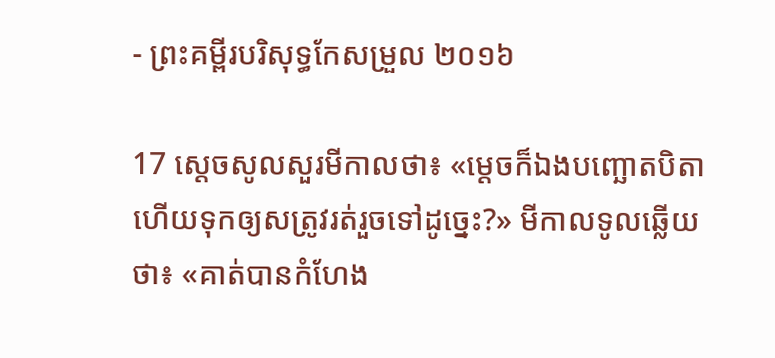- ព្រះគម្ពីរបរិសុទ្ធកែសម្រួល ២០១៦

17 ស្ដេចសូលសួរមីកាលថា៖ «ម្តេចក៏ឯងបញ្ឆោតបិតា ហើយទុកឲ្យសត្រូវរត់រួចទៅដូច្នេះ?» មីកាលទូលឆ្លើយថា៖ «គាត់បានកំហែង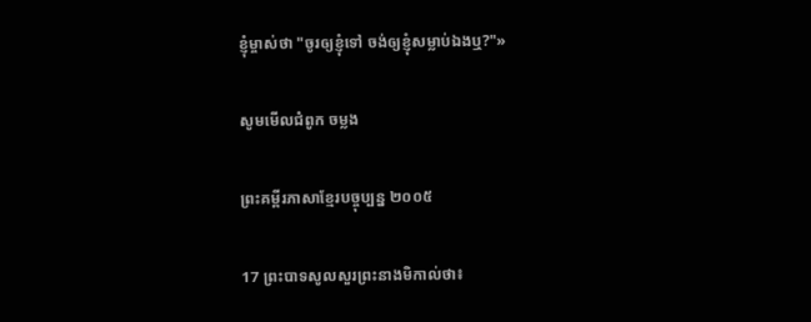ខ្ញុំម្ចាស់ថា "ចូរឲ្យខ្ញុំទៅ ចង់ឲ្យខ្ញុំសម្លាប់ឯងឬ?"»

សូមមើលជំពូក ចម្លង

ព្រះគម្ពីរភាសាខ្មែរបច្ចុប្បន្ន ២០០៥

17 ព្រះ‌បាទសូលសួរព្រះ‌នាងមិកាល់ថា៖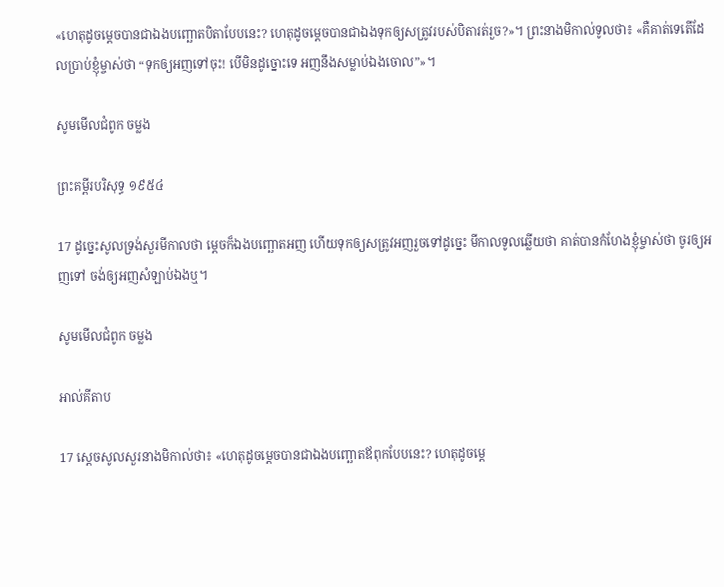«ហេតុដូចម្ដេចបានជាឯងបញ្ឆោតបិតាបែបនេះ? ហេតុដូចម្ដេចបានជាឯងទុកឲ្យសត្រូវរបស់បិតារត់រួច?»។ ព្រះ‌នាងមិកាល់ទូលថា៖ «គឺគាត់ទេតើដែលប្រាប់ខ្ញុំម្ចាស់ថា “ទុកឲ្យអញទៅចុះ! បើមិនដូច្នោះទេ អញនឹងសម្លាប់ឯងចោល”»។

សូមមើលជំពូក ចម្លង

ព្រះគម្ពីរបរិសុទ្ធ ១៩៥៤

17 ដូច្នេះសូលទ្រង់សួរមីកាលថា ម្តេចក៏ឯងបញ្ឆោតអញ ហើយទុកឲ្យសត្រូវអញរួចទៅដូច្នេះ មីកាលទូលឆ្លើយថា គាត់បានកំហែងខ្ញុំម្ចាស់ថា ចូរឲ្យអញទៅ ចង់ឲ្យអញសំឡាប់ឯងឬ។

សូមមើលជំពូក ចម្លង

អាល់គីតាប

17 ស្តេចសូលសួរនាងមិកាល់ថា៖ «ហេតុដូចម្តេចបានជាឯងបញ្ឆោតឪពុកបែបនេះ? ហេតុដូចម្តេ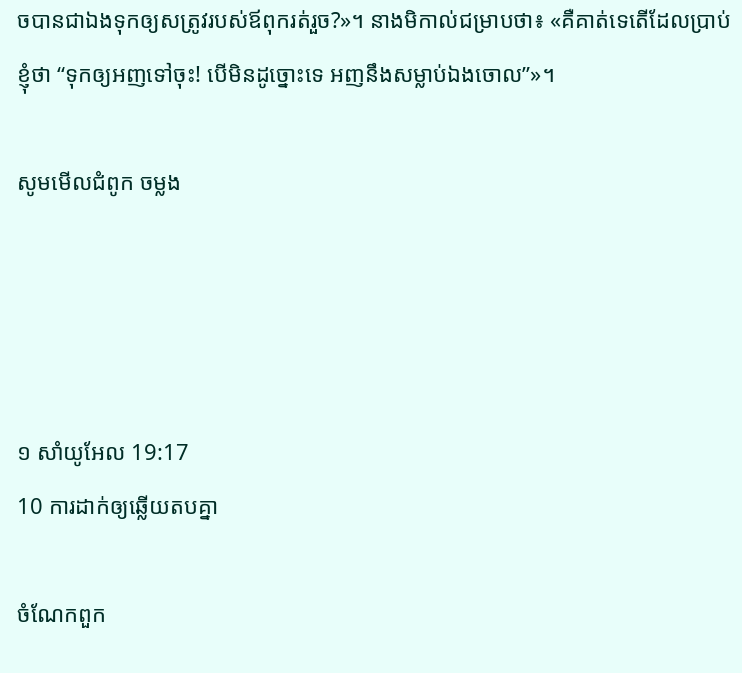ចបានជាឯងទុកឲ្យសត្រូវរបស់ឪពុករត់រួច?»។ នាងមិកាល់ជម្រាបថា៖ «គឺគាត់ទេតើដែលប្រាប់ខ្ញុំថា “ទុកឲ្យអញទៅចុះ! បើមិនដូច្នោះទេ អញនឹងសម្លាប់ឯងចោល”»។

សូមមើលជំពូក ចម្លង




១ សាំ‌យូ‌អែល 19:17
10 ការដាក់ឲ្យឆ្លើយតបគ្នា

ចំណែកពួក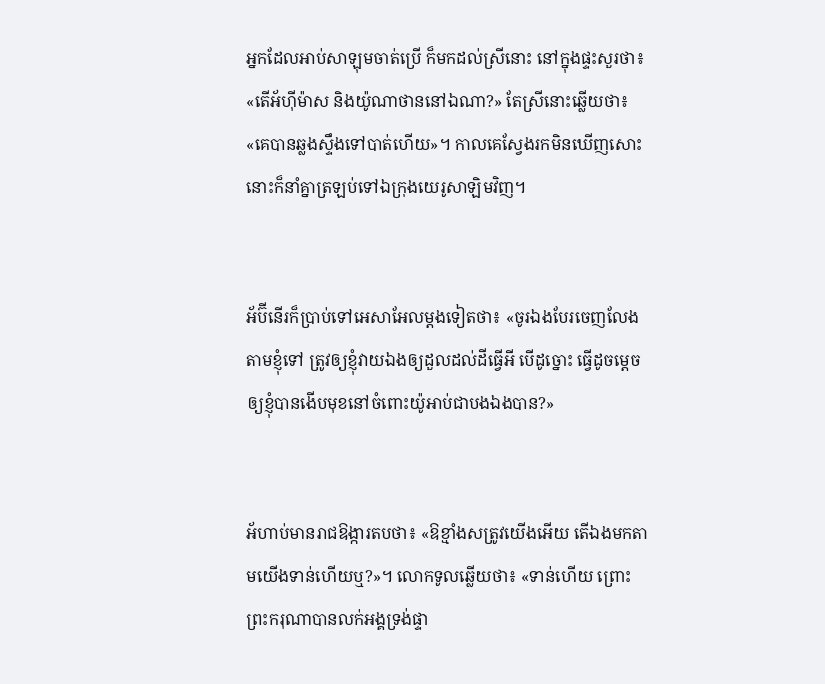អ្នកដែលអាប់សា‌ឡុមចាត់ប្រើ ក៏មកដល់ស្រីនោះ នៅក្នុងផ្ទះសួរថា៖ «តើអ័ហ៊ីម៉ាស និងយ៉ូណា‌ថាននៅឯណា?» តែស្រីនោះឆ្លើយថា៖ «គេបានឆ្លងស្ទឹងទៅបាត់ហើយ»។ កាលគេស្វែងរកមិនឃើញសោះ នោះក៏នាំគ្នាត្រឡប់ទៅឯក្រុងយេរូ‌សាឡិមវិញ។


អ័ប៊ី‌នើរក៏ប្រាប់ទៅអេ‌សា‌អែលម្តងទៀតថា៖ «ចូរឯងបែរចេញលែងតាមខ្ញុំទៅ ត្រូវឲ្យខ្ញុំវាយឯងឲ្យដួលដល់ដីធ្វើអី បើដូច្នោះ ធ្វើដូចម្តេចឲ្យខ្ញុំបានងើបមុខនៅចំពោះយ៉ូអាប់ជាបងឯងបាន?»


អ័ហាប់មានរាជ‌ឱង្ការតបថា៖ «ឱខ្មាំងសត្រូវយើងអើយ តើឯងមកតាមយើងទាន់ហើយឬ?»។ លោកទូលឆ្លើយថា៖ «ទាន់ហើយ ព្រោះព្រះ‌ករុណាបានលក់អង្គទ្រង់ផ្ទា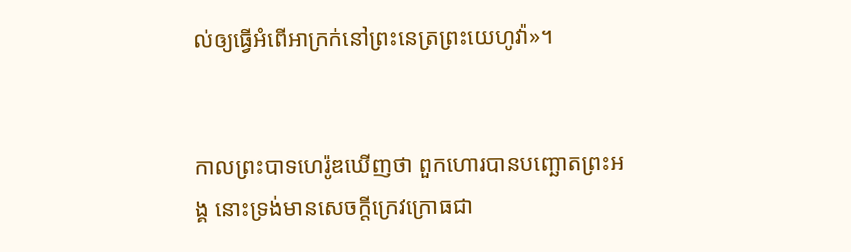ល់ឲ្យធ្វើអំពើអាក្រក់នៅព្រះ‌នេត្រព្រះ‌យេហូវ៉ា»។


កាលព្រះ‌បាទហេរ៉ូឌឃើញថា ពួកហោរបានបញ្ឆោតព្រះ‌អង្គ នោះទ្រង់មានសេចក្តីក្រេវ‌ក្រោធជា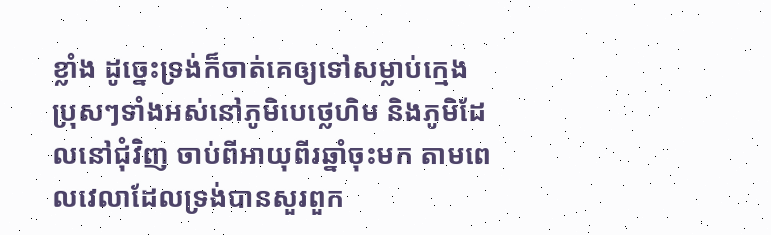ខ្លាំង ដូច្នេះទ្រង់ក៏ចាត់គេឲ្យទៅសម្លាប់ក្មេងប្រុសៗទាំងអស់នៅភូមិបេថ្លេហិម និងភូមិដែលនៅជុំ‌វិញ ចាប់ពីអាយុពីរឆ្នាំចុះមក តាមពេលវេលាដែលទ្រង់បានសួរពួក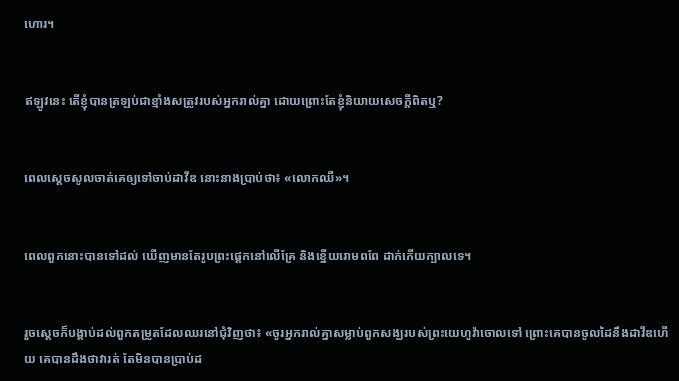ហោរ។


ឥឡូវនេះ តើខ្ញុំបានត្រឡប់ជាខ្មាំង‌សត្រូវរបស់អ្នករាល់គ្នា ដោយព្រោះតែខ្ញុំនិយាយសេចក្ដីពិតឬ?


ពេលស្ដេចសូលចាត់គេឲ្យទៅចាប់ដាវីឌ នោះនាងប្រាប់ថា៖ «លោកឈឺ»។


ពេលពួកនោះបានទៅដល់ ឃើញមានតែរូបព្រះផ្តេកនៅលើគ្រែ និងខ្នើយរោមពពែ ដាក់កើយក្បាលទេ។


រួចស្តេចក៏បង្គាប់ដល់ពួកតម្រួតដែលឈរនៅជុំវិញថា៖ «ចូរអ្នករាល់គ្នាសម្លាប់ពួកសង្ឃរបស់ព្រះ‌យេហូវ៉ាចោលទៅ ព្រោះគេបានចូលដៃនឹងដាវីឌហើយ គេបានដឹងថាវារត់ តែមិនបានប្រាប់ដ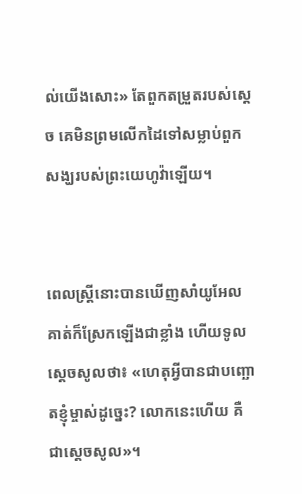ល់យើងសោះ» តែពួកតម្រួតរបស់ស្តេច គេមិនព្រមលើកដៃទៅសម្លាប់ពួកសង្ឃរបស់ព្រះ‌យេហូវ៉ាឡើយ។


ពេលស្ត្រីនោះបានឃើញសាំយូ‌អែល គាត់ក៏ស្រែកឡើងជាខ្លាំង ហើយទូលស្តេចសូលថា៖ «ហេតុអ្វីបានជាបញ្ឆោតខ្ញុំម្ចាស់ដូច្នេះ? លោកនេះហើយ គឺជាស្តេចសូល»។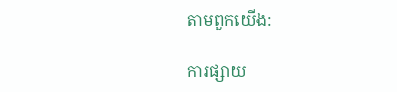តាមពួកយើង:

ការផ្សាយ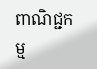ពាណិជ្ជកម្ម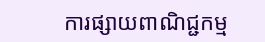ការផ្សាយពាណិជ្ជកម្ម